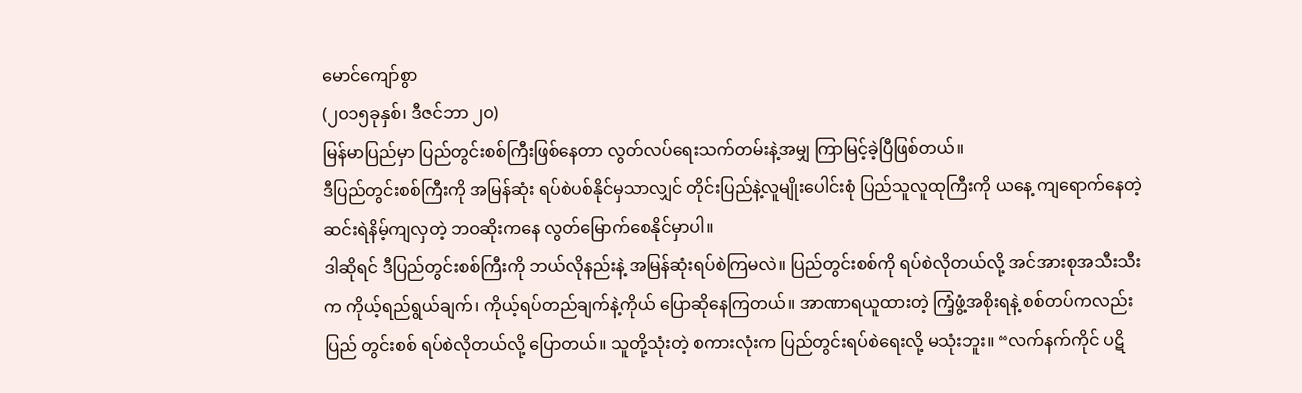မောင်ကျော်စွာ
(၂၀၁၅ခုနှစ်၊ ဒီဇင်ဘာ ၂၀)
မြန်မာပြည်မှာ ပြည်တွင်းစစ်ကြီးဖြစ်နေတာ လွတ်လပ်ရေးသက်တမ်းနဲ့အမျှ ကြာမြင့်ခဲ့ပြီဖြစ်တယ်။
ဒီပြည်တွင်းစစ်ကြီးကို အမြန်ဆုံး ရပ်စဲပစ်နိုင်မှသာလျှင် တိုင်းပြည်နဲ့လူမျိုးပေါင်းစုံ ပြည်သူလူထုကြီးကို ယနေ့ ကျရောက်နေတဲ့ ဆင်းရဲနိမ့်ကျလှတဲ့ ဘဝဆိုးကနေ လွတ်မြောက်စေနိုင်မှာပါ။
ဒါဆိုရင် ဒီပြည်တွင်းစစ်ကြီးကို ဘယ်လိုနည်းနဲ့ အမြန်ဆုံးရပ်စဲကြမလဲ။ ပြည်တွင်းစစ်ကို ရပ်စဲလိုတယ်လို့ အင်အားစုအသီးသီးက ကိုယ့်ရည်ရွယ်ချက်၊ ကိုယ့်ရပ်တည်ချက်နဲ့ကိုယ် ပြောဆိုနေကြတယ်။ အာဏာရယူထားတဲ့ ကြံ့ဖွံ့အစိုးရနဲ့ စစ်တပ်ကလည်း ပြည် တွင်းစစ် ရပ်စဲလိုတယ်လို့ ပြောတယ်။ သူတို့သုံးတဲ့ စကားလုံးက ပြည်တွင်းရပ်စဲရေးလို့ မသုံးဘူး။ “လက်နက်ကိုင် ပဋိ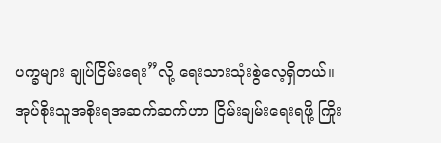ပက္ခများ ချုပ်ငြိမ်းရေး”လို့ ရေးသားသုံးစွဲလေ့ရှိတယ်။ အုပ်စိုးသူအစိုးရအဆက်ဆက်ဟာ ငြိမ်းချမ်းရေးရဖို့ ကြိုး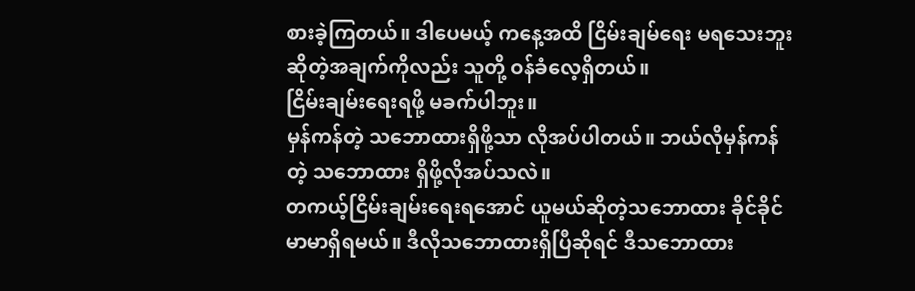စားခဲ့ကြတယ်။ ဒါပေမယ့် ကနေ့အထိ ငြိမ်းချမ်ရေး မရသေးဘူးဆိုတဲ့အချက်ကိုလည်း သူတို့ ဝန်ခံလေ့ရှိတယ်။
ငြိမ်းချမ်းရေးရဖို့ မခက်ပါဘူး။
မှန်ကန်တဲ့ သဘောထားရှိဖို့သာ လိုအပ်ပါတယ်။ ဘယ်လိုမှန်ကန်တဲ့ သဘောထား ရှိဖို့လိုအပ်သလဲ။
တကယ့်ငြိမ်းချမ်းရေးရအောင် ယူမယ်ဆိုတဲ့သဘောထား ခိုင်ခိုင်မာမာရှိရမယ်။ ဒီလိုသဘောထားရှိပြီဆိုရင် ဒီသဘောထား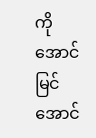ကို အောင်မြင်အောင်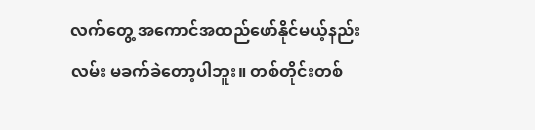လက်တွေ့ အကောင်အထည်ဖော်နိုင်မယ့်နည်းလမ်း မခက်ခဲတော့ပါဘူး။ တစ်တိုင်းတစ်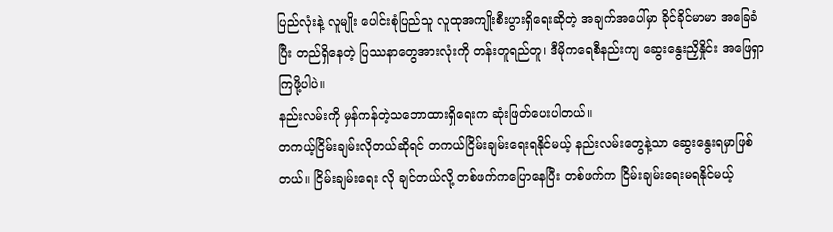ပြည်လုံးနဲ့ လူမျိုး ပေါင်းစုံပြည်သူ လူထုအကျိုးစီးပွားရှိရေးဆိုတဲ့ အချက်အပေါ်မှာ ခိုင်ခိုင်မာမာ အခြေခံပြီး တည်ရှိနေတဲ့ ပြဿနာတွေအားလုံးကို တန်းတူရည်တူ၊ ဒီမိုကရေစီနည်းကျ ဆွေးနွေးညှိနှိုင်း အဖြေရှာကြဖို့ပါပဲ။
နည်းလမ်းကို မှန်ကန်တဲ့သဘောထားရှိရေးက ဆုံးဖြတ်ပေးပါတယ်။
တကယ့်ငြိမ်းချမ်းလိုတယ်ဆိုရင် တကယ်ငြိမ်းချမ်းရေးရနိုင်မယ့် နည်းလမ်းတွေနဲ့သာ ဆွေးနွေးရမှာဖြစ်တယ်။ ငြိမ်းချမ်းရေး လို ချင်တယ်လို့ တစ်ဖက်ကပြောနေပြီး တစ်ဖက်က ငြိမ်းချမ်းရေးမရနိုင်မယ့်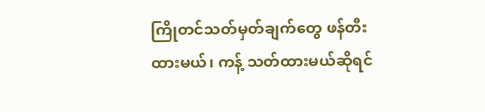ကြိုတင်သတ်မှတ်ချက်တွေ ဖန်တီးထားမယ်၊ ကန့် သတ်ထားမယ်ဆိုရင်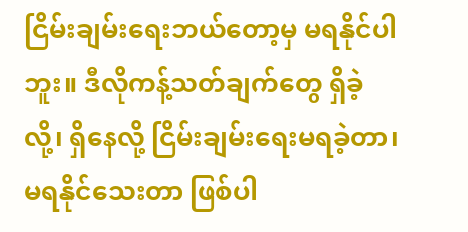ငြိမ်းချမ်းရေးဘယ်တော့မှ မရနိုင်ပါဘူး။ ဒီလိုကန့်သတ်ချက်တွေ ရှိခဲ့လို့၊ ရှိနေလို့ ငြိမ်းချမ်းရေးမရခဲ့တာ၊ မရနိုင်သေးတာ ဖြစ်ပါ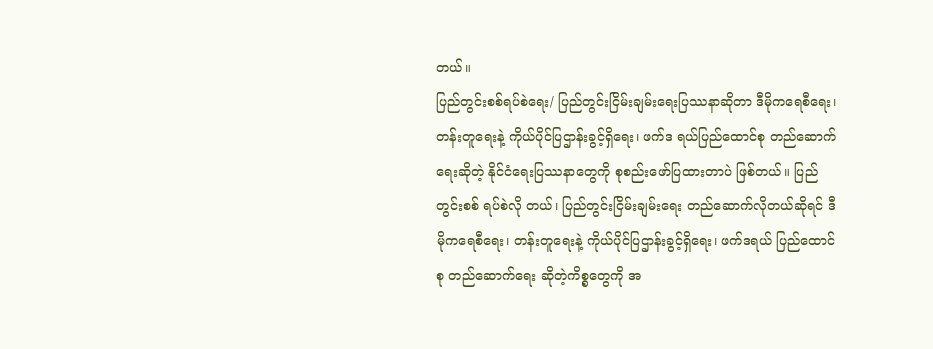တယ်။
ပြည်တွင်းစစ်ရပ်စဲရေး/ ပြည်တွင်းငြိမ်းချမ်းရေးပြဿနာဆိုတာ ဒီမိုကရေစီရေး၊ တန်းတူရေးနဲ့ ကိုယ်ပိုင်ပြဌာန်းခွင့်ရှိရေး၊ ဖက်ဒ ရယ်ပြည်ထောင်စု တည်ဆောက်ရေးဆိုတဲ့ နိုင်ငံရေးပြဿနာတွေကို စုစည်းဖော်ပြထားတာပဲ ဖြစ်တယ်။ ပြည်တွင်းစစ် ရပ်စဲလို တယ်၊ ပြည်တွင်းငြိမ်းချမ်းရေး တည်ဆောက်လိုတယ်ဆိုရင် ဒီမိုကရေစီရေး၊ တန်းတူရေးနဲ့ ကိုယ်ပိုင်ပြဌာန်းခွင့်ရှိရေး၊ ဖက်ဒရယ် ပြည်ထောင်စု တည်ဆောက်ရေး ဆိုတဲ့ကိစ္စတွေကို အ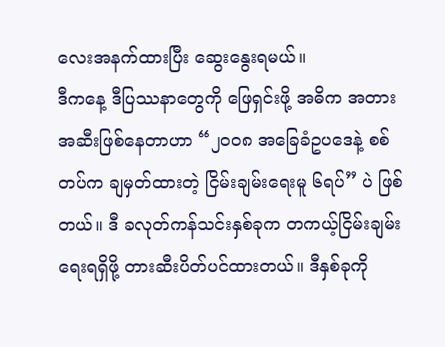လေးအနက်ထားပြီး ဆွေးနွေးရမယ်။
ဒီကနေ့ ဒီပြဿနာတွေကို ဖြေရှင်းဖို့ အဓိက အတားအဆီးဖြစ်နေတာဟာ “၂၀၀၈ အခြေခံဥပဒေနဲ့ စစ်တပ်က ချမှတ်ထားတဲ့ ငြိမ်းချမ်းရေးမူ ၆ရပ်” ပဲ ဖြစ်တယ်။ ဒီ ခလုတ်ကန်သင်းနှစ်ခုက တကယ့်ငြိမ်းချမ်းရေးရရှိဖို့ တားဆီးပိတ်ပင်ထားတယ်။ ဒီနှစ်ခုကို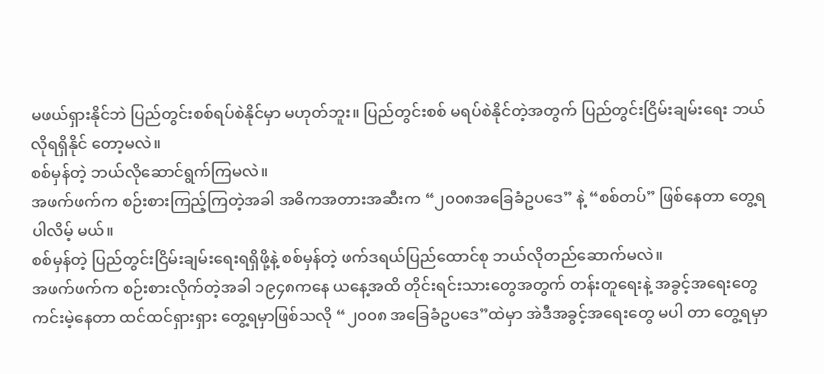မဖယ်ရှားနိုင်ဘဲ ပြည်တွင်းစစ်ရပ်စဲနိုင်မှာ မဟုတ်ဘူး။ ပြည်တွင်းစစ် မရပ်စဲနိုင်တဲ့အတွက် ပြည်တွင်းငြိမ်းချမ်းရေး ဘယ်လိုရရှိနိုင် တော့မလဲ။
စစ်မှန်တဲ့ ဘယ်လိုဆောင်ရွက်ကြမလဲ။
အဖက်ဖက်က စဉ်းစားကြည့်ကြတဲ့အခါ အဓိကအတားအဆီးက “၂၀၀၈အခြေခံဥပဒေ” နဲ့ “စစ်တပ်” ဖြစ်နေတာ တွေ့ရပါလိမ့် မယ်။
စစ်မှန်တဲ့ ပြည်တွင်းငြိမ်းချမ်းရေးရရှိဖို့နဲ့ စစ်မှန်တဲ့ ဖက်ဒရယ်ပြည်ထောင်စု ဘယ်လိုတည်ဆောက်မလဲ။
အဖက်ဖက်က စဉ်းစားလိုက်တဲ့အခါ ၁၉၄၈ကနေ ယနေ့အထိ တိုင်းရင်းသားတွေအတွက် တန်းတူရေးနဲ့ အခွင့်အရေးတွေ ကင်းမဲ့နေတာ ထင်ထင်ရှားရှား တွေ့ရမှာဖြစ်သလို “၂၀၀၈ အခြေခံဥပဒေ”ထဲမှာ အဲဒီအခွင့်အရေးတွေ မပါ တာ တွေ့ရမှာ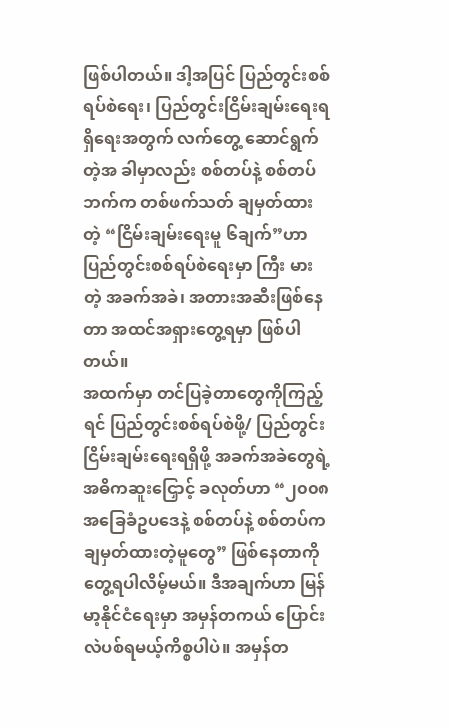ဖြစ်ပါတယ်။ ဒါ့အပြင် ပြည်တွင်းစစ်ရပ်စဲရေး၊ ပြည်တွင်းငြိမ်းချမ်းရေးရရှိရေးအတွက် လက်တွေ့ ဆောင်ရွက်တဲ့အ ခါမှာလည်း စစ်တပ်နဲ့ စစ်တပ်ဘက်က တစ်ဖက်သတ် ချမှတ်ထားတဲ့ “ငြိမ်းချမ်းရေးမူ ၆ချက်”ဟာ ပြည်တွင်းစစ်ရပ်စဲရေးမှာ ကြီး မားတဲ့ အခက်အခဲ၊ အတားအဆီးဖြစ်နေတာ အထင်အရှားတွေ့ရမှာ ဖြစ်ပါတယ်။
အထက်မှာ တင်ပြခဲ့တာတွေကိုကြည့်ရင် ပြည်တွင်းစစ်ရပ်စဲဖို့/ ပြည်တွင်းငြိမ်းချမ်းရေးရရှိဖို့ အခက်အခဲတွေရဲ့အဓိကဆူးငြှောင့် ခလုတ်ဟာ “၂၀၀၈အခြေခံဥပဒေနဲ့ စစ်တပ်နဲ့ စစ်တပ်က ချမှတ်ထားတဲ့မူတွေ” ဖြစ်နေတာကို တွေ့ရပါလိမ့်မယ်။ ဒီအချက်ဟာ မြန်မာ့နိုင်ငံရေးမှာ အမှန်တကယ် ပြောင်းလဲပစ်ရမယ့်ကိစ္စပါပဲ။ အမှန်တ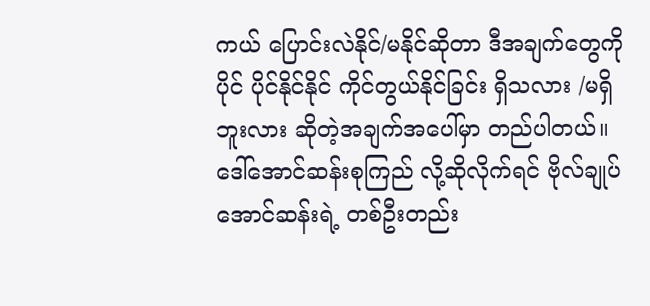ကယ် ပြောင်းလဲနိုင်/မနိုင်ဆိုတာ ဒီအချက်တွေကို ပိုင် ပိုင်နိုင်နိုင် ကိုင်တွယ်နိုင်ခြင်း ရှိသလား /မရှိဘူးလား ဆိုတဲ့အချက်အပေါ်မှာ တည်ပါတယ်။
ဒေါ်အောင်ဆန်းစုကြည် လို့ဆိုလိုက်ရင် ဗိုလ်ချုပ်အောင်ဆန်းရဲ့ တစ်ဦးတည်း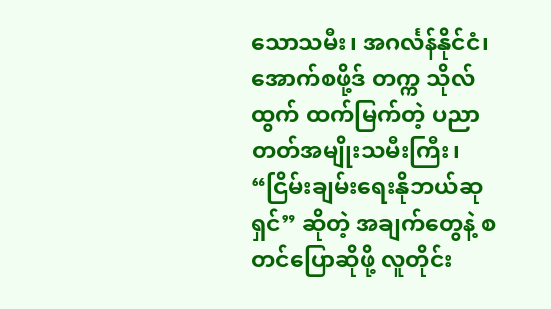သောသမီး၊ အဂင်္လန်နိုင်ငံ၊ အောက်စဖို့ဒ် တက္က သိုလ်ထွက် ထက်မြက်တဲ့ ပညာတတ်အမျိုးသမီးကြီး၊ “ငြိမ်းချမ်းရေးနိုဘယ်ဆုရှင်” ဆိုတဲ့ အချက်တွေနဲ့ စတင်ပြောဆိုဖို့ လူတိုင်း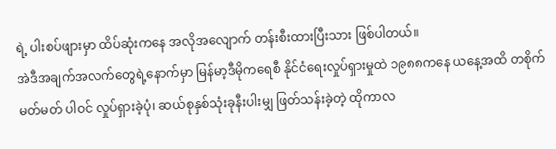ရဲ့ ပါးစပ်ဖျားမှာ ထိပ်ဆုံးကနေ အလိုအလျောက် တန်းစီးထားပြီးသား ဖြစ်ပါတယ်။
အဲဒီအချက်အလက်တွေရဲ့နောက်မှာ မြန်မာ့ဒီမိုကရေစီ နိုင်ငံရေးလှုပ်ရှားမှုထဲ ၁၉၈၈ကနေ ယနေ့အထိ တစိုက်မတ်မတ် ပါဝင် လှုပ်ရှားခဲ့ပုံ၊ ဆယ်စုနှစ်သုံးခုနီးပါးမျှ ဖြတ်သန်းခဲ့တဲ့ ထိုကာလ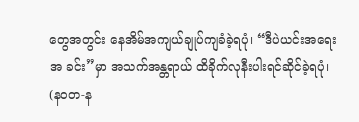တွေအတွင်း နေအိမ်အကျယ်ချုပ်ကျခံခဲ့ရပုံ၊ “ဒီပဲယင်းအရေးအ ခင်း”မှာ အသက်အန္တရာယ် ထိခိုက်လုနီးပါးရင်ဆိုင်ခဲ့ရပုံ၊ (နဝတ-န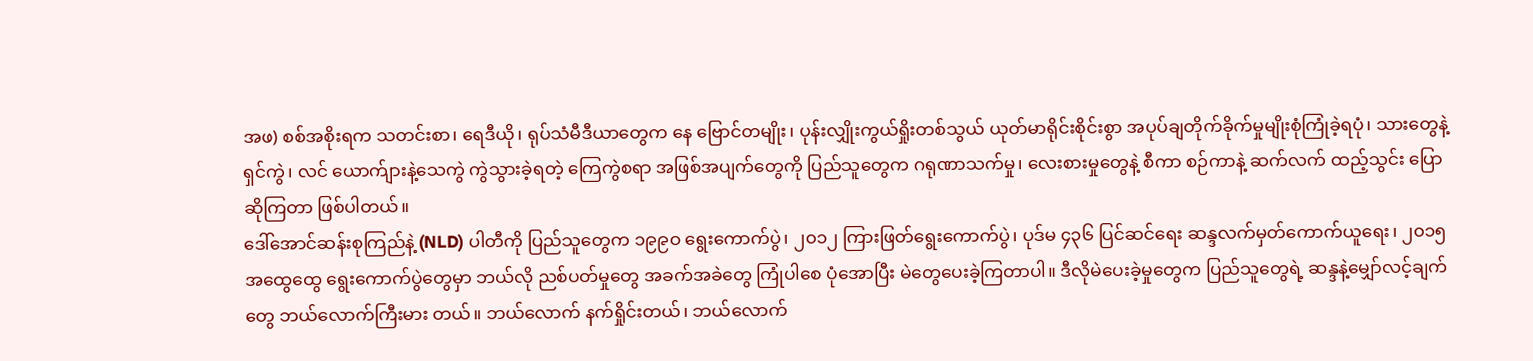အဖ) စစ်အစိုးရက သတင်းစာ၊ ရေဒီယို၊ ရုပ်သံမီဒီယာတွေက နေ ဗြောင်တမျိုး၊ ပုန်းလျှိုးကွယ်ရှိုးတစ်သွယ် ယုတ်မာရိုင်းစိုင်းစွာ အပုပ်ချတိုက်ခိုက်မှုမျိုးစုံကြုံခဲ့ရပုံ၊ သားတွေနဲ့ရှင်ကွဲ၊ လင် ယောက်ျားနဲ့သေကွဲ ကွဲသွားခဲ့ရတဲ့ ကြေကွဲစရာ အဖြစ်အပျက်တွေကို ပြည်သူတွေက ဂရုဏာသက်မှု၊ လေးစားမှုတွေနဲ့ စီကာ စဉ်ကာနဲ့ ဆက်လက် ထည့်သွင်း ပြောဆိုကြတာ ဖြစ်ပါတယ်။
ဒေါ်အောင်ဆန်းစုကြည်နဲ့ (NLD) ပါတီကို ပြည်သူတွေက ၁၉၉ဝ ရွေးကောက်ပွဲ၊ ၂၀၁၂ ကြားဖြတ်ရွေးကောက်ပွဲ၊ ပုဒ်မ ၄၃၆ ပြင်ဆင်ရေး ဆန္ဒလက်မှတ်ကောက်ယူရေး၊ ၂၀၁၅ အထွေထွေ ရွေးကောက်ပွဲတွေမှာ ဘယ်လို ညစ်ပတ်မှုတွေ အခက်အခဲတွေ ကြုံပါစေ ပုံအောပြီး မဲတွေပေးခဲ့ကြတာပါ။ ဒီလိုမဲပေးခဲ့မှုတွေက ပြည်သူတွေရဲ့ ဆန္ဒနဲ့မျှော်လင့်ချက်တွေ ဘယ်လောက်ကြီးမား တယ်။ ဘယ်လောက် နက်ရှိုင်းတယ်၊ ဘယ်လောက်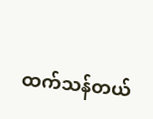ထက်သန်တယ်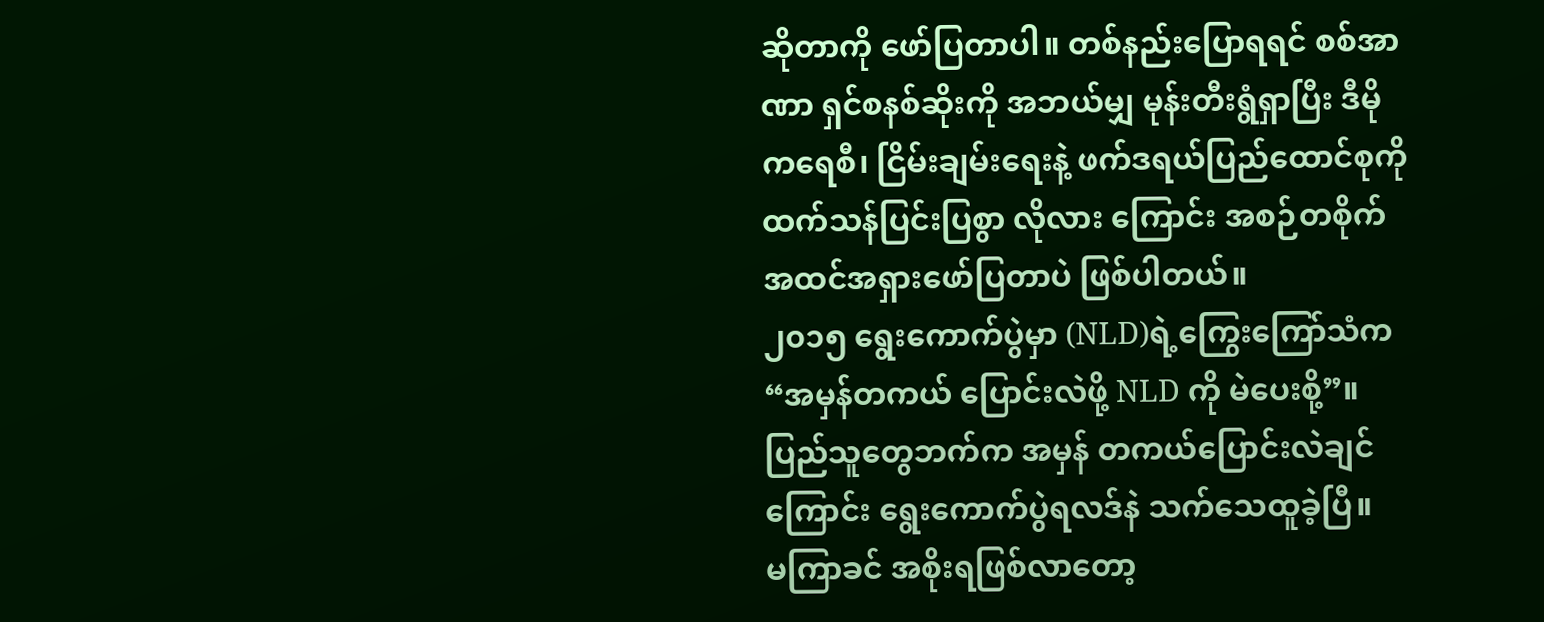ဆိုတာကို ဖော်ပြတာပါ။ တစ်နည်းပြောရရင် စစ်အာဏာ ရှင်စနစ်ဆိုးကို အဘယ်မျှ မုန်းတီးရွံရှာပြီး ဒီမိုကရေစီ၊ ငြိမ်းချမ်းရေးနဲ့ ဖက်ဒရယ်ပြည်ထောင်စုကို ထက်သန်ပြင်းပြစွာ လိုလား ကြောင်း အစဉ်တစိုက် အထင်အရှားဖော်ပြတာပဲ ဖြစ်ပါတယ်။
၂၀၁၅ ရွေးကောက်ပွဲမှာ (NLD)ရဲ့ကြွေးကြော်သံက “အမှန်တကယ် ပြောင်းလဲဖို့ NLD ကို မဲပေးစို့”။ ပြည်သူတွေဘက်က အမှန် တကယ်ပြောင်းလဲချင်ကြောင်း ရွေးကောက်ပွဲရလဒ်နဲ သက်သေထူခဲ့ပြီ။
မကြာခင် အစိုးရဖြစ်လာတော့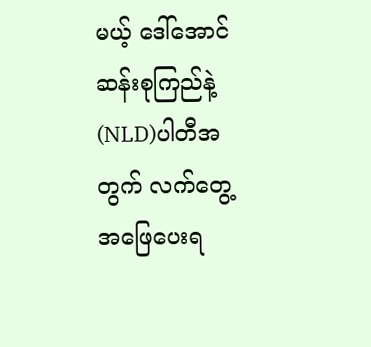မယ့် ဒေါ်အောင်ဆန်းစုကြည်နဲ့ (NLD)ပါတီအတွက် လက်တွေ့ အဖြေပေးရ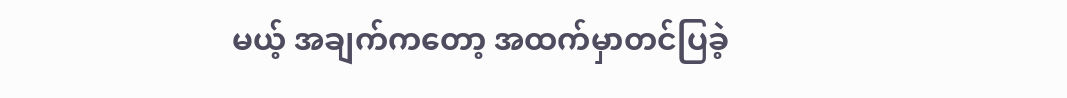မယ့် အချက်ကတော့ အထက်မှာတင်ပြခဲ့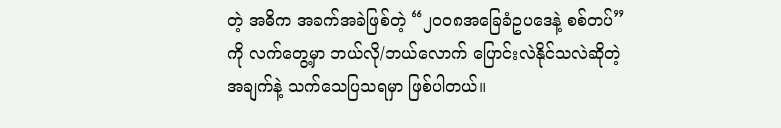တဲ့ အဓိက အခက်အခဲဖြစ်တဲ့ “၂၀၀၈အခြေခံဥပဒေနဲ့ စစ်တပ်”ကို လက်တွေ့မှာ ဘယ်လို/ဘယ်လောက် ပြောင်းလဲနိုင်သလဲဆိုတဲ့ အချက်နဲ့ သက်သေပြသရမှာ ဖြစ်ပါတယ်။